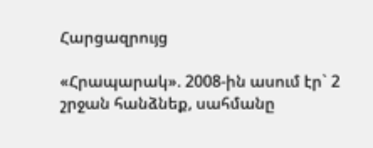Հարցազրույց

«Հրապարակ». 2008-ին ասում էր` 2 շրջան հանձնեք, սահմանը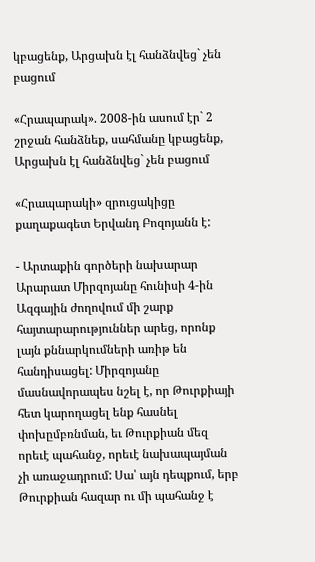կբացենք, Արցախն էլ հանձնվեց` չեն բացում

«Հրապարակ». 2008-ին ասում էր` 2 շրջան հանձնեք, սահմանը կբացենք, Արցախն էլ հանձնվեց` չեն բացում

«Հրապարակի» զրուցակիցը քաղաքագետ Երվանդ Բոզոյանն է:

- Արտաքին գործերի նախարար Արարատ Միրզոյանը հունիսի 4-ին Ազգային ժողովում մի շարք հայտարարություններ արեց, որոնք լայն քննարկումների առիթ են հանդիսացել: Միրզոյանը մասնավորապես նշել է, որ Թուրքիայի հետ կարողացել ենք հասնել փոխըմբռնման, եւ Թուրքիան մեզ որեւէ պահանջ, որեւէ նախապայման չի առաջադրում: Սա՝ այն դեպքում, երբ Թուրքիան հազար ու մի պահանջ է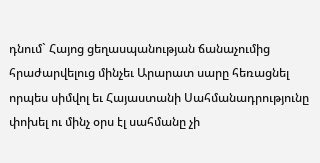դնում` Հայոց ցեղասպանության ճանաչումից հրաժարվելուց մինչեւ Արարատ սարը հեռացնել որպես սիմվոլ եւ Հայաստանի Սահմանադրությունը փոխել ու մինչ օրս էլ սահմանը չի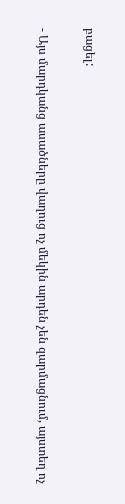բացել:

- Այս մարդկանց ասածները վաղուց ոչ մեկին արդեն չեն զարմացնում, այստեղ ոչ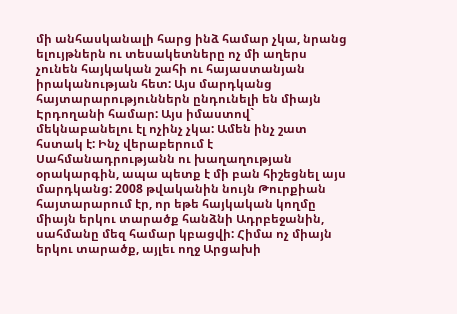մի անհասկանալի հարց ինձ համար չկա, նրանց ելույթներն ու տեսակետները ոչ մի աղերս չունեն հայկական շահի ու հայաստանյան իրականության հետ: Այս մարդկանց հայտարարություններն ընդունելի են միայն Էրդողանի համար: Այս իմաստով` մեկնաբանելու էլ ոչինչ չկա: Ամեն ինչ շատ հստակ է: Ինչ վերաբերում է Սահմանադրությանն ու խաղաղության օրակարգին, ապա պետք է մի բան հիշեցնել այս մարդկանց: 2008 թվականին նույն Թուրքիան հայտարարում էր, որ եթե հայկական կողմը միայն երկու տարածք հանձնի Ադրբեջանին, սահմանը մեզ համար կբացվի: Հիմա ոչ միայն երկու տարածք, այլեւ ողջ Արցախի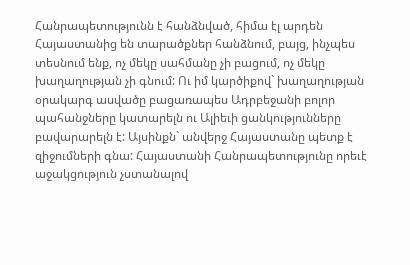Հանրապետությունն է հանձնված, հիմա էլ արդեն Հայաստանից են տարածքներ հանձնում, բայց, ինչպես տեսնում ենք, ոչ մեկը սահմանը չի բացում, ոչ մեկը խաղաղության չի գնում: Ու իմ կարծիքով` խաղաղության օրակարգ ասվածը բացառապես Ադրբեջանի բոլոր պահանջները կատարելն ու Ալիեւի ցանկությունները բավարարելն է: Այսինքն` անվերջ Հայաստանը պետք է զիջումների գնա: Հայաստանի Հանրապետությունը որեւէ աջակցություն չստանալով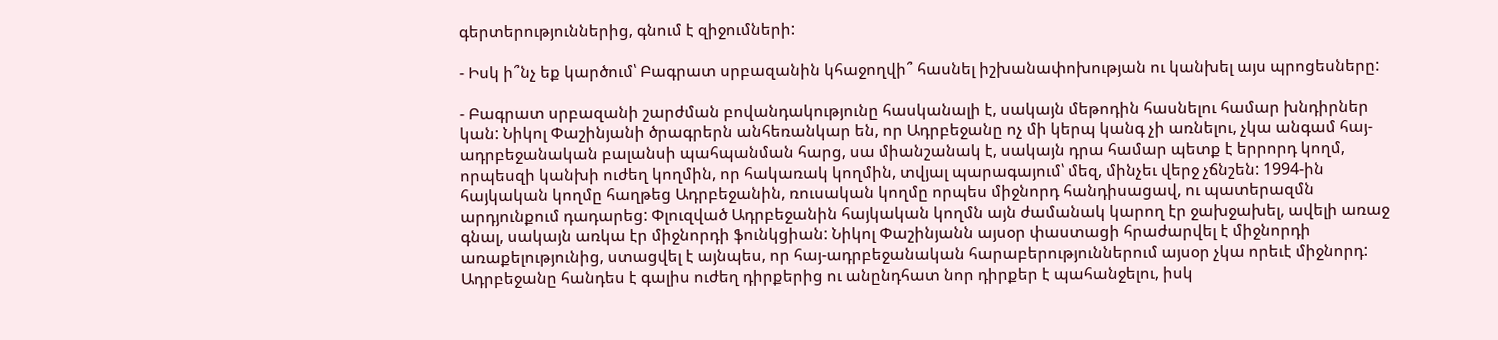գերտերություններից, գնում է զիջումների:

- Իսկ ի՞նչ եք կարծում՝ Բագրատ սրբազանին կհաջողվի՞ հասնել իշխանափոխության ու կանխել այս պրոցեսները:

- Բագրատ սրբազանի շարժման բովանդակությունը հասկանալի է, սակայն մեթոդին հասնելու համար խնդիրներ կան: Նիկոլ Փաշինյանի ծրագրերն անհեռանկար են, որ Ադրբեջանը ոչ մի կերպ կանգ չի առնելու, չկա անգամ հայ-ադրբեջանական բալանսի պահպանման հարց, սա միանշանակ է, սակայն դրա համար պետք է երրորդ կողմ, որպեսզի կանխի ուժեղ կողմին, որ հակառակ կողմին, տվյալ պարագայում՝ մեզ, մինչեւ վերջ չճնշեն: 1994-ին հայկական կողմը հաղթեց Ադրբեջանին, ռուսական կողմը որպես միջնորդ հանդիսացավ, ու պատերազմն արդյունքում դադարեց: Փլուզված Ադրբեջանին հայկական կողմն այն ժամանակ կարող էր ջախջախել, ավելի առաջ գնալ, սակայն առկա էր միջնորդի ֆունկցիան: Նիկոլ Փաշինյանն այսօր փաստացի հրաժարվել է միջնորդի առաքելությունից, ստացվել է այնպես, որ հայ-ադրբեջանական հարաբերություններում այսօր չկա որեւէ միջնորդ: Ադրբեջանը հանդես է գալիս ուժեղ դիրքերից ու անընդհատ նոր դիրքեր է պահանջելու, իսկ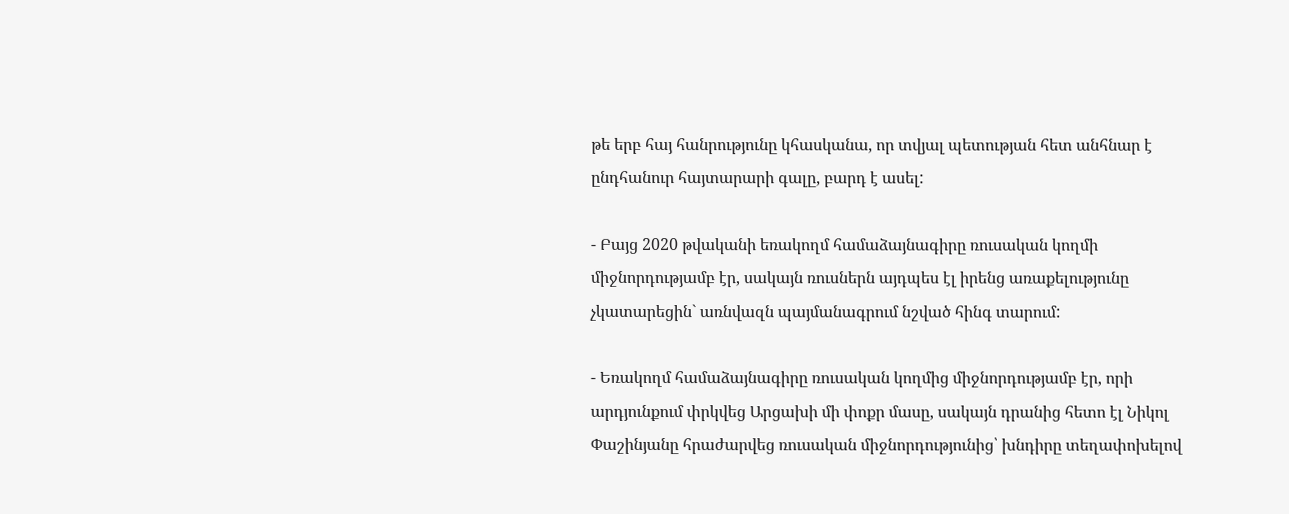թե երբ հայ հանրությունը կհասկանա, որ տվյալ պետության հետ անհնար է ընդհանուր հայտարարի գալը, բարդ է ասել:

- Բայց 2020 թվականի եռակողմ համաձայնագիրը ռուսական կողմի միջնորդությամբ էր, սակայն ռուսներն այդպես էլ իրենց առաքելությունը չկատարեցին` առնվազն պայմանագրում նշված հինգ տարում:

- Եռակողմ համաձայնագիրը ռուսական կողմից միջնորդությամբ էր, որի արդյունքում փրկվեց Արցախի մի փոքր մասը, սակայն դրանից հետո էլ Նիկոլ Փաշինյանը հրաժարվեց ռուսական միջնորդությունից՝ խնդիրը տեղափոխելով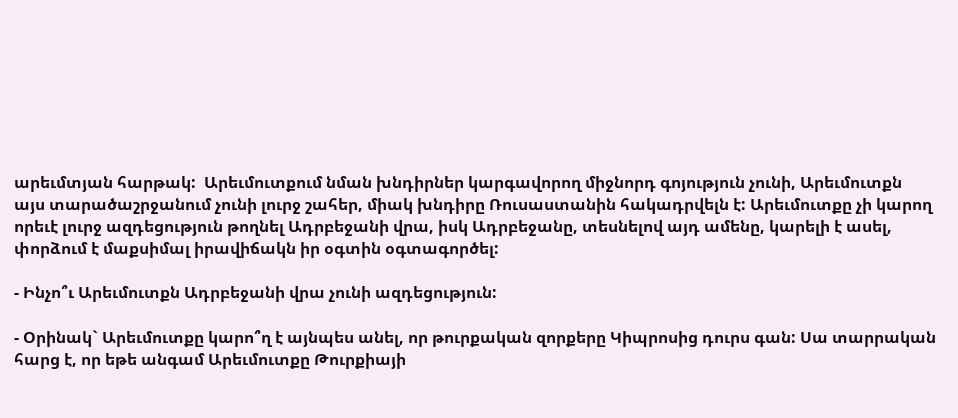արեւմտյան հարթակ:  Արեւմուտքում նման խնդիրներ կարգավորող միջնորդ գոյություն չունի, Արեւմուտքն այս տարածաշրջանում չունի լուրջ շահեր, միակ խնդիրը Ռուսաստանին հակադրվելն է: Արեւմուտքը չի կարող որեւէ լուրջ ազդեցություն թողնել Ադրբեջանի վրա, իսկ Ադրբեջանը, տեսնելով այդ ամենը, կարելի է ասել, փորձում է մաքսիմալ իրավիճակն իր օգտին օգտագործել:

- Ինչո՞ւ Արեւմուտքն Ադրբեջանի վրա չունի ազդեցություն:

- Օրինակ` Արեւմուտքը կարո՞ղ է այնպես անել, որ թուրքական զորքերը Կիպրոսից դուրս գան: Սա տարրական հարց է, որ եթե անգամ Արեւմուտքը Թուրքիայի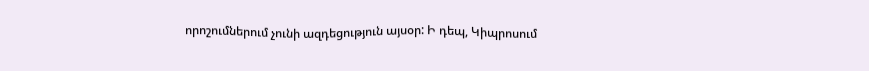որոշումներում չունի ազդեցություն այսօր: Ի դեպ, Կիպրոսում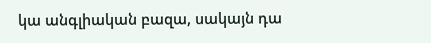կա անգլիական բազա, սակայն դա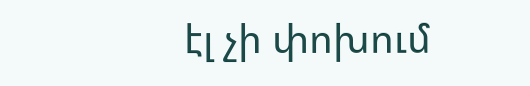էլ չի փոխում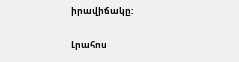իրավիճակը:

Լրահոս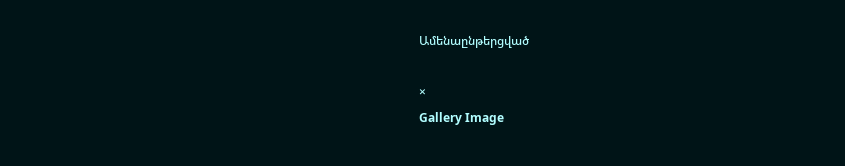Ամենաընթերցված

×
Gallery Image